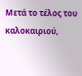Μετά το τέλος του καλοκαιριού,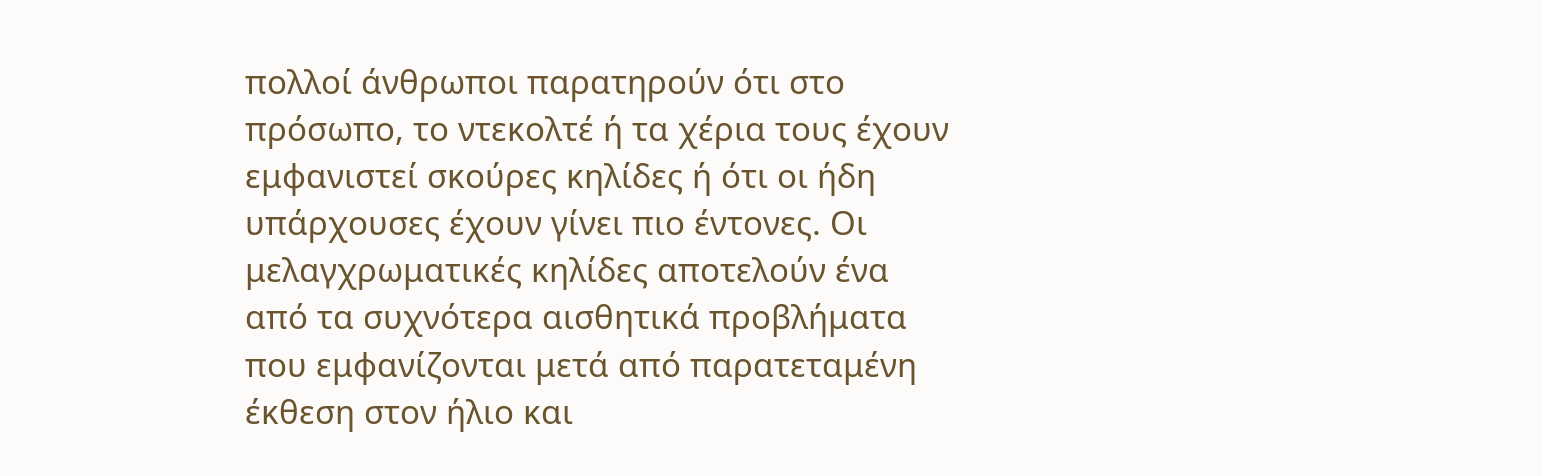πολλοί άνθρωποι παρατηρούν ότι στο πρόσωπο, το ντεκολτέ ή τα χέρια τους έχουν εμφανιστεί σκούρες κηλίδες ή ότι οι ήδη υπάρχουσες έχουν γίνει πιο έντονες. Οι μελαγχρωματικές κηλίδες αποτελούν ένα από τα συχνότερα αισθητικά προβλήματα που εμφανίζονται μετά από παρατεταμένη έκθεση στον ήλιο και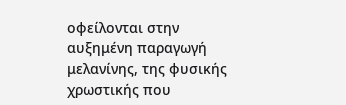οφείλονται στην αυξημένη παραγωγή μελανίνης, της φυσικής χρωστικής που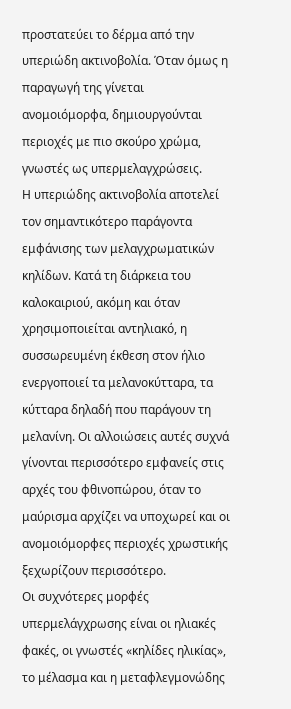προστατεύει το δέρμα από την υπεριώδη ακτινοβολία. Όταν όμως η παραγωγή της γίνεται ανομοιόμορφα, δημιουργούνται περιοχές με πιο σκούρο χρώμα, γνωστές ως υπερμελαγχρώσεις.
Η υπεριώδης ακτινοβολία αποτελεί τον σημαντικότερο παράγοντα εμφάνισης των μελαγχρωματικών κηλίδων. Κατά τη διάρκεια του καλοκαιριού, ακόμη και όταν χρησιμοποιείται αντηλιακό, η συσσωρευμένη έκθεση στον ήλιο ενεργοποιεί τα μελανοκύτταρα, τα κύτταρα δηλαδή που παράγουν τη μελανίνη. Οι αλλοιώσεις αυτές συχνά γίνονται περισσότερο εμφανείς στις αρχές του φθινοπώρου, όταν το μαύρισμα αρχίζει να υποχωρεί και οι ανομοιόμορφες περιοχές χρωστικής ξεχωρίζουν περισσότερο.
Οι συχνότερες μορφές υπερμελάγχρωσης είναι οι ηλιακές φακές, οι γνωστές «κηλίδες ηλικίας», το μέλασμα και η μεταφλεγμονώδης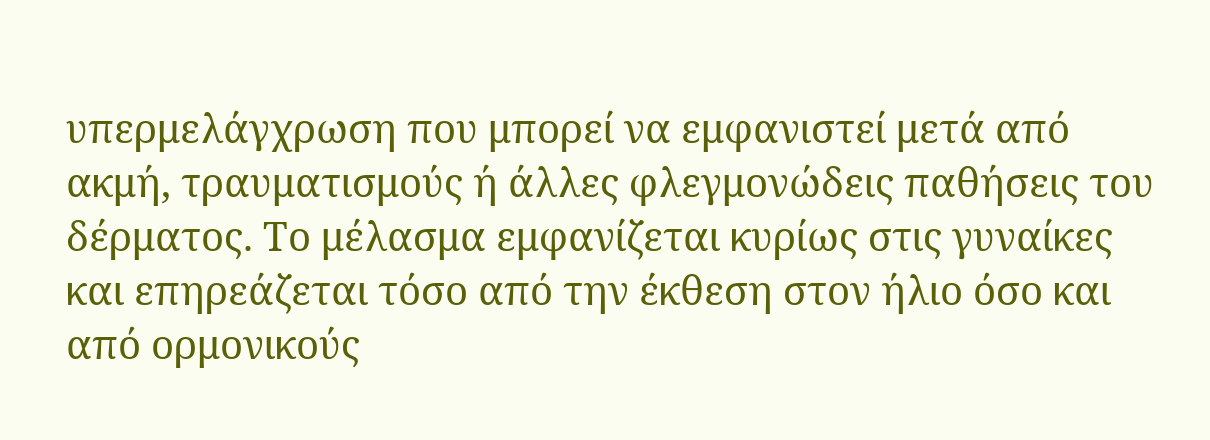υπερμελάγχρωση που μπορεί να εμφανιστεί μετά από ακμή, τραυματισμούς ή άλλες φλεγμονώδεις παθήσεις του δέρματος. Το μέλασμα εμφανίζεται κυρίως στις γυναίκες και επηρεάζεται τόσο από την έκθεση στον ήλιο όσο και από ορμονικούς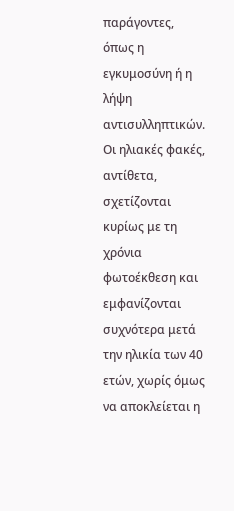παράγοντες, όπως η εγκυμοσύνη ή η λήψη αντισυλληπτικών. Οι ηλιακές φακές, αντίθετα, σχετίζονται κυρίως με τη χρόνια φωτοέκθεση και εμφανίζονται συχνότερα μετά την ηλικία των 40 ετών, χωρίς όμως να αποκλείεται η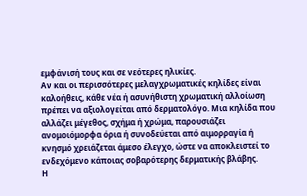εμφάνισή τους και σε νεότερες ηλικίες.
Αν και οι περισσότερες μελαγχρωματικές κηλίδες είναι καλοήθεις, κάθε νέα ή ασυνήθιστη χρωματική αλλοίωση πρέπει να αξιολογείται από δερματολόγο. Μια κηλίδα που αλλάζει μέγεθος, σχήμα ή χρώμα, παρουσιάζει ανομοιόμορφα όρια ή συνοδεύεται από αιμορραγία ή κνησμό χρειάζεται άμεσο έλεγχο, ώστε να αποκλειστεί το ενδεχόμενο κάποιας σοβαρότερης δερματικής βλάβης.
Η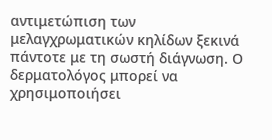αντιμετώπιση των μελαγχρωματικών κηλίδων ξεκινά πάντοτε με τη σωστή διάγνωση. Ο δερματολόγος μπορεί να χρησιμοποιήσει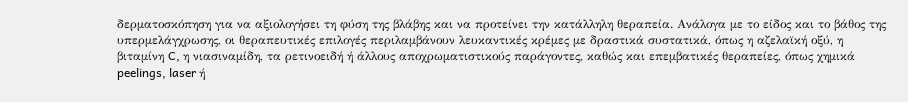δερματοσκόπηση για να αξιολογήσει τη φύση της βλάβης και να προτείνει την κατάλληλη θεραπεία. Ανάλογα με το είδος και το βάθος της υπερμελάγχρωσης, οι θεραπευτικές επιλογές περιλαμβάνουν λευκαντικές κρέμες με δραστικά συστατικά, όπως η αζελαϊκή οξύ, η βιταμίνη C, η νιασιναμίδη, τα ρετινοειδή ή άλλους αποχρωματιστικούς παράγοντες, καθώς και επεμβατικές θεραπείες, όπως χημικά peelings, laser ή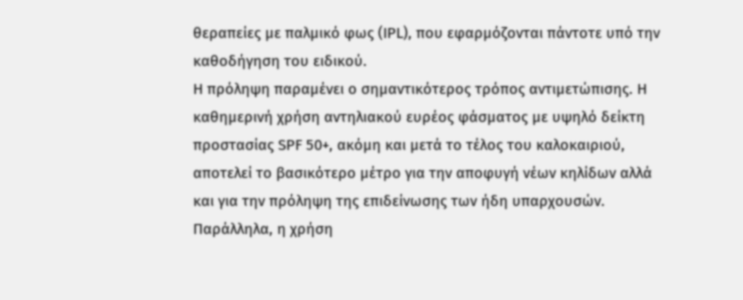θεραπείες με παλμικό φως (IPL), που εφαρμόζονται πάντοτε υπό την καθοδήγηση του ειδικού.
Η πρόληψη παραμένει ο σημαντικότερος τρόπος αντιμετώπισης. Η καθημερινή χρήση αντηλιακού ευρέος φάσματος με υψηλό δείκτη προστασίας SPF 50+, ακόμη και μετά το τέλος του καλοκαιριού, αποτελεί το βασικότερο μέτρο για την αποφυγή νέων κηλίδων αλλά και για την πρόληψη της επιδείνωσης των ήδη υπαρχουσών. Παράλληλα, η χρήση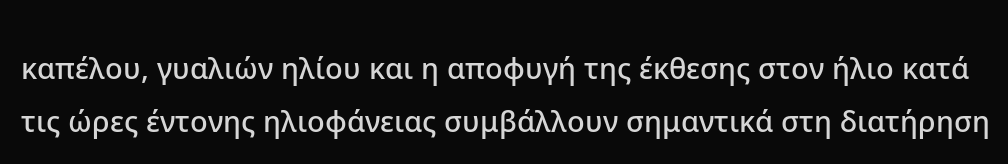καπέλου, γυαλιών ηλίου και η αποφυγή της έκθεσης στον ήλιο κατά τις ώρες έντονης ηλιοφάνειας συμβάλλουν σημαντικά στη διατήρηση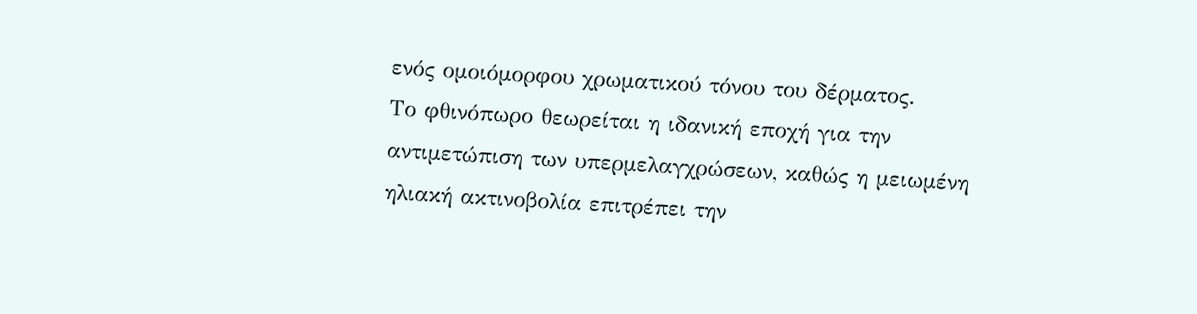ενός ομοιόμορφου χρωματικού τόνου του δέρματος.
Το φθινόπωρο θεωρείται η ιδανική εποχή για την αντιμετώπιση των υπερμελαγχρώσεων, καθώς η μειωμένη ηλιακή ακτινοβολία επιτρέπει την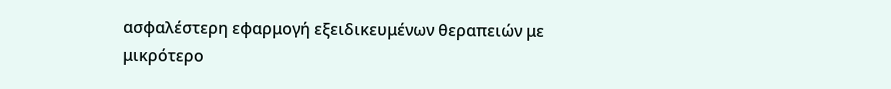ασφαλέστερη εφαρμογή εξειδικευμένων θεραπειών με μικρότερο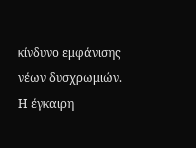κίνδυνο εμφάνισης νέων δυσχρωμιών. Η έγκαιρη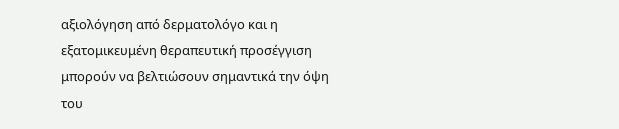αξιολόγηση από δερματολόγο και η εξατομικευμένη θεραπευτική προσέγγιση μπορούν να βελτιώσουν σημαντικά την όψη του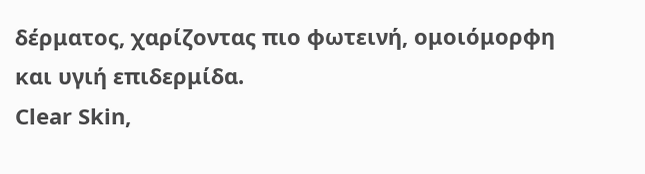δέρματος, χαρίζοντας πιο φωτεινή, ομοιόμορφη και υγιή επιδερμίδα.
Clear Skin,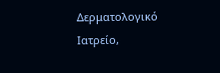Δερματολογικό Ιατρείο,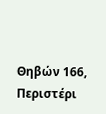Θηβών 166, Περιστέρι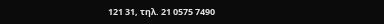121 31, τηλ. 21 0575 7490